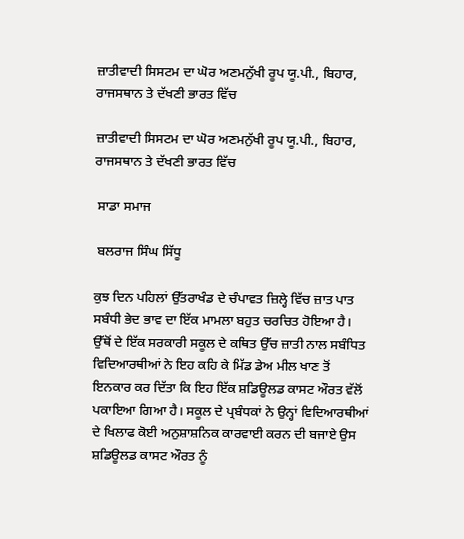ਜ਼ਾਤੀਵਾਦੀ ਸਿਸਟਮ ਦਾ ਘੋਰ ਅਣਮਨੁੱਖੀ ਰੂਪ ਯੂ.ਪੀ., ਬਿਹਾਰ, ਰਾਜਸਥਾਨ ਤੇ ਦੱਖਣੀ ਭਾਰਤ ਵਿੱਚ

ਜ਼ਾਤੀਵਾਦੀ ਸਿਸਟਮ ਦਾ ਘੋਰ ਅਣਮਨੁੱਖੀ ਰੂਪ ਯੂ.ਪੀ., ਬਿਹਾਰ, ਰਾਜਸਥਾਨ ਤੇ ਦੱਖਣੀ ਭਾਰਤ ਵਿੱਚ

 ਸਾਡਾ ਸਮਾਜ

 ਬਲਰਾਜ ਸਿੰਘ ਸਿੱਧੂ

ਕੁਝ ਦਿਨ ਪਹਿਲਾਂ ਉੱਤਰਾਖੰਡ ਦੇ ਚੰਪਾਵਤ ਜ਼ਿਲ੍ਹੇ ਵਿੱਚ ਜ਼ਾਤ ਪਾਤ ਸਬੰਧੀ ਭੇਦ ਭਾਵ ਦਾ ਇੱਕ ਮਾਮਲਾ ਬਹੁਤ ਚਰਚਿਤ ਹੋਇਆ ਹੈ। ਉੱਥੋਂ ਦੇ ਇੱਕ ਸਰਕਾਰੀ ਸਕੂਲ ਦੇ ਕਥਿਤ ਉੱਚ ਜ਼ਾਤੀ ਨਾਲ ਸਬੰਧਿਤ ਵਿਦਿਆਰਥੀਆਂ ਨੇ ਇਹ ਕਹਿ ਕੇ ਮਿੱਡ ਡੇਅ ਮੀਲ ਖਾਣ ਤੋਂ ਇਨਕਾਰ ਕਰ ਦਿੱਤਾ ਕਿ ਇਹ ਇੱਕ ਸ਼ਡਿਊਲਡ ਕਾਸਟ ਔਰਤ ਵੱਲੋਂ ਪਕਾਇਆ ਗਿਆ ਹੈ। ਸਕੂਲ ਦੇ ਪ੍ਰਬੰਧਕਾਂ ਨੇ ਉਨ੍ਹਾਂ ਵਿਦਿਆਰਥੀਆਂ ਦੇ ਖਿਲਾਫ ਕੋਈ ਅਨੁਸ਼ਾਸ਼ਨਿਕ ਕਾਰਵਾਈ ਕਰਨ ਦੀ ਬਜਾਏ ਉਸ ਸ਼ਡਿਊਲਡ ਕਾਸਟ ਔਰਤ ਨੂੰ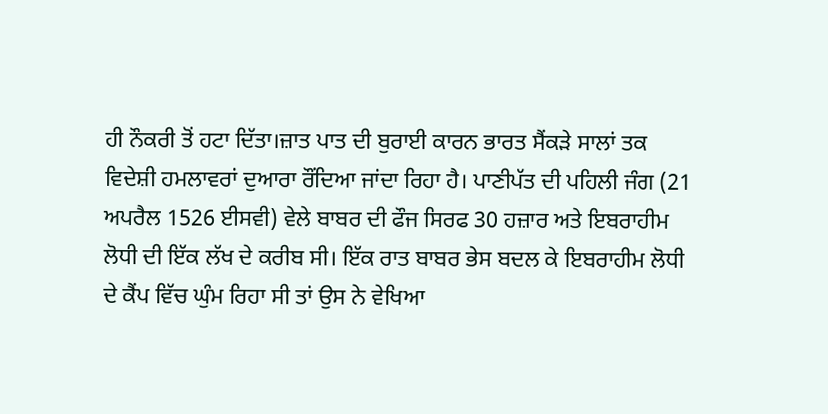ਹੀ ਨੌਕਰੀ ਤੋਂ ਹਟਾ ਦਿੱਤਾ।ਜ਼ਾਤ ਪਾਤ ਦੀ ਬੁਰਾਈ ਕਾਰਨ ਭਾਰਤ ਸੈਂਕੜੇ ਸਾਲਾਂ ਤਕ ਵਿਦੇਸ਼ੀ ਹਮਲਾਵਰਾਂ ਦੁਆਰਾ ਰੌਂਦਿਆ ਜਾਂਦਾ ਰਿਹਾ ਹੈ। ਪਾਣੀਪੱਤ ਦੀ ਪਹਿਲੀ ਜੰਗ (21 ਅਪਰੈਲ 1526 ਈਸਵੀ) ਵੇਲੇ ਬਾਬਰ ਦੀ ਫੌਜ ਸਿਰਫ 30 ਹਜ਼ਾਰ ਅਤੇ ਇਬਰਾਹੀਮ ਲੋਧੀ ਦੀ ਇੱਕ ਲੱਖ ਦੇ ਕਰੀਬ ਸੀ। ਇੱਕ ਰਾਤ ਬਾਬਰ ਭੇਸ ਬਦਲ ਕੇ ਇਬਰਾਹੀਮ ਲੋਧੀ ਦੇ ਕੈਂਪ ਵਿੱਚ ਘੁੰਮ ਰਿਹਾ ਸੀ ਤਾਂ ਉਸ ਨੇ ਵੇਖਿਆ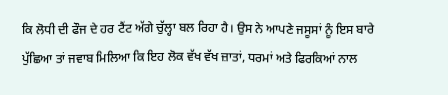ਕਿ ਲੋਧੀ ਦੀ ਫੌਜ ਦੇ ਹਰ ਟੈਂਟ ਅੱਗੇ ਚੁੱਲ੍ਹਾ ਬਲ ਰਿਹਾ ਹੈ। ਉਸ ਨੇ ਆਪਣੇ ਜਸੂਸਾਂ ਨੂੰ ਇਸ ਬਾਰੇ ਪੁੱਛਿਆ ਤਾਂ ਜਵਾਬ ਮਿਲਿਆ ਕਿ ਇਹ ਲੋਕ ਵੱਖ ਵੱਖ ਜ਼ਾਤਾਂ, ਧਰਮਾਂ ਅਤੇ ਫਿਰਕਿਆਂ ਨਾਲ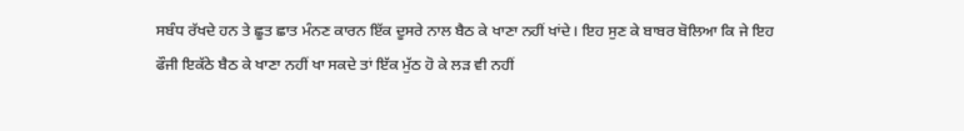ਸਬੰਧ ਰੱਖਦੇ ਹਨ ਤੇ ਛੂਤ ਛਾਤ ਮੰਨਣ ਕਾਰਨ ਇੱਕ ਦੂਸਰੇ ਨਾਲ ਬੈਠ ਕੇ ਖਾਣਾ ਨਹੀਂ ਖਾਂਦੇ। ਇਹ ਸੁਣ ਕੇ ਬਾਬਰ ਬੋਲਿਆ ਕਿ ਜੇ ਇਹ ਫੌਜੀ ਇਕੱਠੇ ਬੈਠ ਕੇ ਖਾਣਾ ਨਹੀਂ ਖਾ ਸਕਦੇ ਤਾਂ ਇੱਕ ਮੁੱਠ ਹੋ ਕੇ ਲੜ ਵੀ ਨਹੀਂ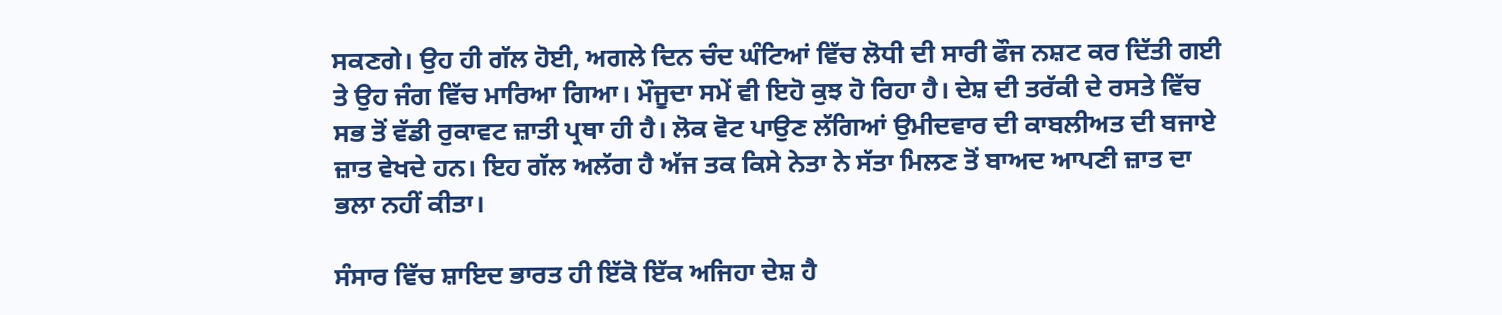ਸਕਣਗੇ। ਉਹ ਹੀ ਗੱਲ ਹੋਈ, ਅਗਲੇ ਦਿਨ ਚੰਦ ਘੰਟਿਆਂ ਵਿੱਚ ਲੋਧੀ ਦੀ ਸਾਰੀ ਫੌਜ ਨਸ਼ਟ ਕਰ ਦਿੱਤੀ ਗਈ ਤੇ ਉਹ ਜੰਗ ਵਿੱਚ ਮਾਰਿਆ ਗਿਆ। ਮੌਜੂਦਾ ਸਮੇਂ ਵੀ ਇਹੋ ਕੁਝ ਹੋ ਰਿਹਾ ਹੈ। ਦੇਸ਼ ਦੀ ਤਰੱਕੀ ਦੇ ਰਸਤੇ ਵਿੱਚ ਸਭ ਤੋਂ ਵੱਡੀ ਰੁਕਾਵਟ ਜ਼ਾਤੀ ਪ੍ਰਥਾ ਹੀ ਹੈ। ਲੋਕ ਵੋਟ ਪਾਉਣ ਲੱਗਿਆਂ ਉਮੀਦਵਾਰ ਦੀ ਕਾਬਲੀਅਤ ਦੀ ਬਜਾਏ ਜ਼ਾਤ ਵੇਖਦੇ ਹਨ। ਇਹ ਗੱਲ ਅਲੱਗ ਹੈ ਅੱਜ ਤਕ ਕਿਸੇ ਨੇਤਾ ਨੇ ਸੱਤਾ ਮਿਲਣ ਤੋਂ ਬਾਅਦ ਆਪਣੀ ਜ਼ਾਤ ਦਾ ਭਲਾ ਨਹੀਂ ਕੀਤਾ।

ਸੰਸਾਰ ਵਿੱਚ ਸ਼ਾਇਦ ਭਾਰਤ ਹੀ ਇੱਕੋ ਇੱਕ ਅਜਿਹਾ ਦੇਸ਼ ਹੈ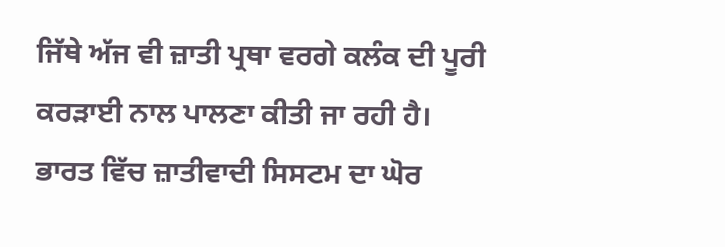ਜਿੱਥੇ ਅੱਜ ਵੀ ਜ਼ਾਤੀ ਪ੍ਰਥਾ ਵਰਗੇ ਕਲੰਕ ਦੀ ਪੂਰੀ ਕਰੜਾਈ ਨਾਲ ਪਾਲਣਾ ਕੀਤੀ ਜਾ ਰਹੀ ਹੈ। ਭਾਰਤ ਵਿੱਚ ਜ਼ਾਤੀਵਾਦੀ ਸਿਸਟਮ ਦਾ ਘੋਰ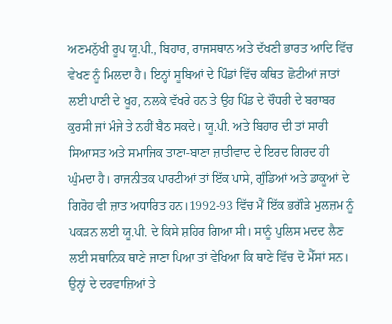ਅਣਮਨੁੱਖੀ ਰੂਪ ਯੂ.ਪੀ., ਬਿਹਾਰ, ਰਾਜਸਥਾਨ ਅਤੇ ਦੱਖਣੀ ਭਾਰਤ ਆਦਿ ਵਿੱਚ ਵੇਖਣ ਨੂੰ ਮਿਲਦਾ ਹੈ। ਇਨ੍ਹਾਂ ਸੂਬਿਆਂ ਦੇ ਪਿੰਡਾਂ ਵਿੱਚ ਕਥਿਤ ਛੋਟੀਆਂ ਜਾਤਾਂ ਲਈ ਪਾਣੀ ਦੇ ਖੂਹ, ਨਲਕੇ ਵੱਖਰੇ ਹਨ ਤੇ ਉਹ ਪਿੰਡ ਦੇ ਚੌਧਰੀ ਦੇ ਬਰਾਬਰ ਕੁਰਸੀ ਜਾਂ ਮੰਜੇ ਤੇ ਨਹੀਂ ਬੈਠ ਸਕਦੇ। ਯੂ.ਪੀ. ਅਤੇ ਬਿਹਾਰ ਦੀ ਤਾਂ ਸਾਰੀ ਸਿਆਸਤ ਅਤੇ ਸਮਾਜਿਕ ਤਾਣਾ-ਬਾਣਾ ਜ਼ਾਤੀਵਾਦ ਦੇ ਇਰਦ ਗਿਰਦ ਹੀ ਘੁੰਮਦਾ ਹੈ। ਰਾਜਨੀਤਕ ਪਾਰਟੀਆਂ ਤਾਂ ਇੱਕ ਪਾਸੇ, ਗੁੰਡਿਆਂ ਅਤੇ ਡਾਕੂਆਂ ਦੇ ਗਿਰੋਹ ਵੀ ਜ਼ਾਤ ਅਧਾਰਿਤ ਹਨ।1992-93 ਵਿੱਚ ਮੈਂ ਇੱਕ ਭਗੌੜੇ ਮੁਲਜ਼ਮ ਨੂੰ ਪਕੜਨ ਲਈ ਯੂ.ਪੀ. ਦੇ ਕਿਸੇ ਸ਼ਹਿਰ ਗਿਆ ਸੀ। ਸਾਨੂੰ ਪੁਲਿਸ ਮਦਦ ਲੈਣ ਲਈ ਸਥਾਨਿਕ ਥਾਣੇ ਜਾਣਾ ਪਿਆ ਤਾਂ ਵੇਖਿਆ ਕਿ ਥਾਣੇ ਵਿੱਚ ਦੋ ਮੈੱਸਾਂ ਸਨ। ਉਨ੍ਹਾਂ ਦੇ ਦਰਵਾਜ਼ਿਆਂ ਤੇ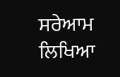ਸਰੇਆਮ ਲਿਖਿਆ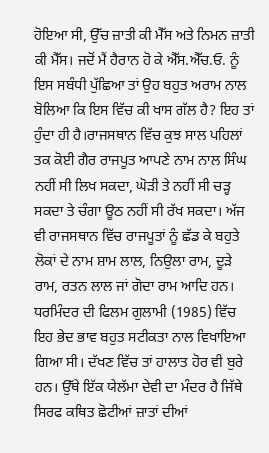ਹੋਇਆ ਸੀ, ਉੱਚ ਜ਼ਾਤੀ ਕੀ ਮੈੱਸ ਅਤੇ ਨਿਮਨ ਜ਼ਾਤੀ ਕੀ ਮੈੱਸ। ਜਦੋਂ ਮੈਂ ਹੈਰਾਨ ਹੋ ਕੇ ਐੱਸ.ਐੱਚ.ਓ. ਨੂੰ ਇਸ ਸਬੰਧੀ ਪੁੱਛਿਆ ਤਾਂ ਉਹ ਬਹੁਤ ਅਰਾਮ ਨਾਲ ਬੋਲਿਆ ਕਿ ਇਸ ਵਿੱਚ ਕੀ ਖਾਸ ਗੱਲ ਹੈ? ਇਹ ਤਾਂ ਹੁੰਦਾ ਹੀ ਹੈ।ਰਾਜਸਥਾਨ ਵਿੱਚ ਕੁਝ ਸਾਲ ਪਹਿਲਾਂ ਤਕ ਕੋਈ ਗੈਰ ਰਾਜਪੂਤ ਆਪਣੇ ਨਾਮ ਨਾਲ ਸਿੰਘ ਨਹੀਂ ਸੀ ਲਿਖ ਸਕਦਾ, ਘੋੜੀ ਤੇ ਨਹੀਂ ਸੀ ਚੜ੍ਹ ਸਕਦਾ ਤੇ ਚੰਗਾ ਊਠ ਨਹੀਂ ਸੀ ਰੱਖ ਸਕਦਾ। ਅੱਜ ਵੀ ਰਾਜਸਥਾਨ ਵਿੱਚ ਰਾਜਪੂਤਾਂ ਨੂੰ ਛੱਡ ਕੇ ਬਹੁਤੇ ਲੋਕਾਂ ਦੇ ਨਾਮ ਸ਼ਾਮ ਲਾਲ, ਨਿਉਲਾ ਰਾਮ, ਦੂੜੇ ਰਾਮ, ਰਤਨ ਲਾਲ ਜਾਂ ਗੋਦਾ ਰਾਮ ਆਦਿ ਹਨ। ਧਰਮਿੰਦਰ ਦੀ ਫਿਲਮ ਗੁਲਾਮੀ (1985) ਵਿੱਚ ਇਹ ਭੇਦ ਭਾਵ ਬਹੁਤ ਸਟੀਕਤਾ ਨਾਲ ਵਿਖਾਇਆ ਗਿਆ ਸੀ। ਦੱਖਣ ਵਿੱਚ ਤਾਂ ਹਾਲਾਤ ਹੋਰ ਵੀ ਬੁਰੇ ਹਨ। ਉੱਥੇ ਇੱਕ ਯੇਲੱਮਾ ਦੇਵੀ ਦਾ ਮੰਦਰ ਹੈ ਜਿੱਥੇ ਸਿਰਫ ਕਥਿਤ ਛੋਟੀਆਂ ਜ਼ਾਤਾਂ ਦੀਆਂ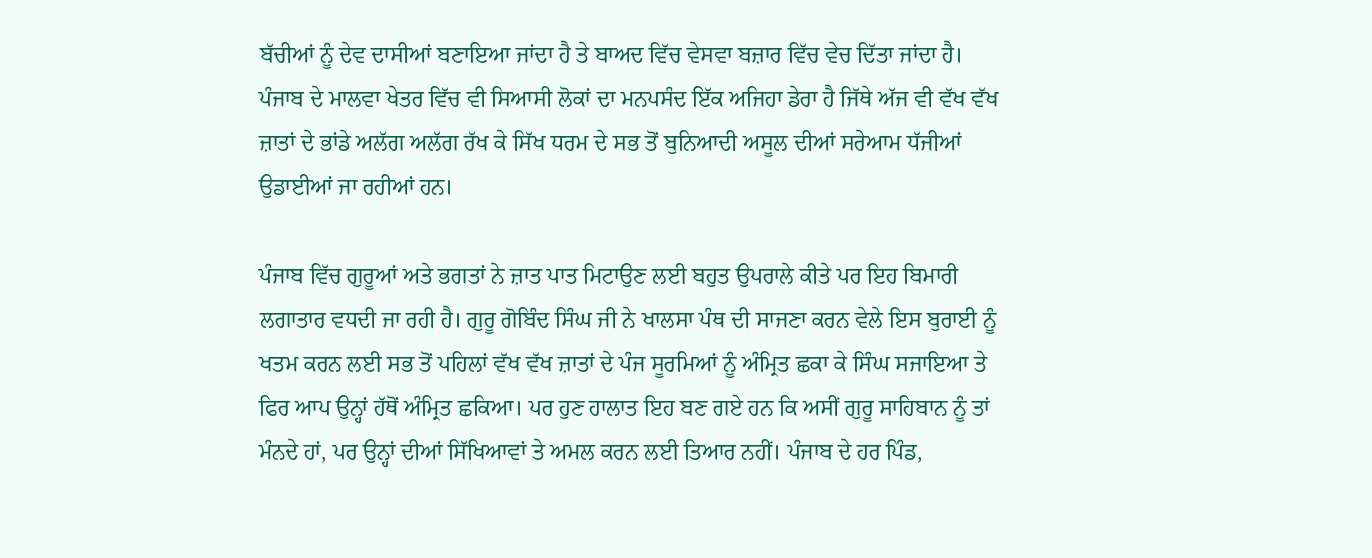ਬੱਚੀਆਂ ਨੂੰ ਦੇਵ ਦਾਸੀਆਂ ਬਣਾਇਆ ਜਾਂਦਾ ਹੈ ਤੇ ਬਾਅਦ ਵਿੱਚ ਵੇਸਵਾ ਬਜ਼ਾਰ ਵਿੱਚ ਵੇਚ ਦਿੱਤਾ ਜਾਂਦਾ ਹੈ। ਪੰਜਾਬ ਦੇ ਮਾਲਵਾ ਖੇਤਰ ਵਿੱਚ ਵੀ ਸਿਆਸੀ ਲੋਕਾਂ ਦਾ ਮਨਪਸੰਦ ਇੱਕ ਅਜਿਹਾ ਡੇਰਾ ਹੈ ਜਿੱਥੇ ਅੱਜ ਵੀ ਵੱਖ ਵੱਖ ਜ਼ਾਤਾਂ ਦੇ ਭਾਂਡੇ ਅਲੱਗ ਅਲੱਗ ਰੱਖ ਕੇ ਸਿੱਖ ਧਰਮ ਦੇ ਸਭ ਤੋਂ ਬੁਨਿਆਦੀ ਅਸੂਲ ਦੀਆਂ ਸਰੇਆਮ ਧੱਜੀਆਂ ਉਡਾਈਆਂ ਜਾ ਰਹੀਆਂ ਹਨ।

ਪੰਜਾਬ ਵਿੱਚ ਗੁਰੂਆਂ ਅਤੇ ਭਗਤਾਂ ਨੇ ਜ਼ਾਤ ਪਾਤ ਮਿਟਾਉਣ ਲਈ ਬਹੁਤ ਉਪਰਾਲੇ ਕੀਤੇ ਪਰ ਇਹ ਬਿਮਾਰੀ ਲਗਾਤਾਰ ਵਧਦੀ ਜਾ ਰਹੀ ਹੈ। ਗੁਰੂ ਗੋਬਿੰਦ ਸਿੰਘ ਜੀ ਨੇ ਖਾਲਸਾ ਪੰਥ ਦੀ ਸਾਜਣਾ ਕਰਨ ਵੇਲੇ ਇਸ ਬੁਰਾਈ ਨੂੰ ਖਤਮ ਕਰਨ ਲਈ ਸਭ ਤੋਂ ਪਹਿਲਾਂ ਵੱਖ ਵੱਖ ਜ਼ਾਤਾਂ ਦੇ ਪੰਜ ਸੂਰਮਿਆਂ ਨੂੰ ਅੰਮ੍ਰਿਤ ਛਕਾ ਕੇ ਸਿੰਘ ਸਜਾਇਆ ਤੇ ਫਿਰ ਆਪ ਉਨ੍ਹਾਂ ਹੱਥੋਂ ਅੰਮ੍ਰਿਤ ਛਕਿਆ। ਪਰ ਹੁਣ ਹਾਲਾਤ ਇਹ ਬਣ ਗਏ ਹਨ ਕਿ ਅਸੀਂ ਗੁਰੂ ਸਾਹਿਬਾਨ ਨੂੰ ਤਾਂ ਮੰਨਦੇ ਹਾਂ, ਪਰ ਉਨ੍ਹਾਂ ਦੀਆਂ ਸਿੱਖਿਆਵਾਂ ਤੇ ਅਮਲ ਕਰਨ ਲਈ ਤਿਆਰ ਨਹੀਂ। ਪੰਜਾਬ ਦੇ ਹਰ ਪਿੰਡ,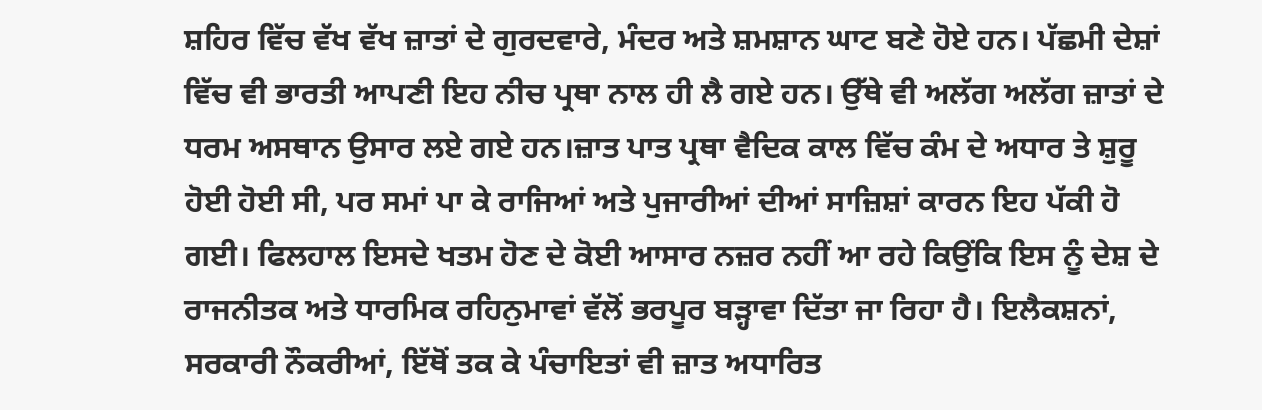ਸ਼ਹਿਰ ਵਿੱਚ ਵੱਖ ਵੱਖ ਜ਼ਾਤਾਂ ਦੇ ਗੁਰਦਵਾਰੇ, ਮੰਦਰ ਅਤੇ ਸ਼ਮਸ਼ਾਨ ਘਾਟ ਬਣੇ ਹੋਏ ਹਨ। ਪੱਛਮੀ ਦੇਸ਼ਾਂ ਵਿੱਚ ਵੀ ਭਾਰਤੀ ਆਪਣੀ ਇਹ ਨੀਚ ਪ੍ਰਥਾ ਨਾਲ ਹੀ ਲੈ ਗਏ ਹਨ। ਉੱਥੇ ਵੀ ਅਲੱਗ ਅਲੱਗ ਜ਼ਾਤਾਂ ਦੇ ਧਰਮ ਅਸਥਾਨ ਉਸਾਰ ਲਏ ਗਏ ਹਨ।ਜ਼ਾਤ ਪਾਤ ਪ੍ਰਥਾ ਵੈਦਿਕ ਕਾਲ ਵਿੱਚ ਕੰਮ ਦੇ ਅਧਾਰ ਤੇ ਸ਼ੁਰੂ ਹੋਈ ਹੋਈ ਸੀ, ਪਰ ਸਮਾਂ ਪਾ ਕੇ ਰਾਜਿਆਂ ਅਤੇ ਪੁਜਾਰੀਆਂ ਦੀਆਂ ਸਾਜ਼ਿਸ਼ਾਂ ਕਾਰਨ ਇਹ ਪੱਕੀ ਹੋ ਗਈ। ਫਿਲਹਾਲ ਇਸਦੇ ਖਤਮ ਹੋਣ ਦੇ ਕੋਈ ਆਸਾਰ ਨਜ਼ਰ ਨਹੀਂ ਆ ਰਹੇ ਕਿਉਂਕਿ ਇਸ ਨੂੰ ਦੇਸ਼ ਦੇ ਰਾਜਨੀਤਕ ਅਤੇ ਧਾਰਮਿਕ ਰਹਿਨੁਮਾਵਾਂ ਵੱਲੋਂ ਭਰਪੂਰ ਬੜ੍ਹਾਵਾ ਦਿੱਤਾ ਜਾ ਰਿਹਾ ਹੈ। ਇਲੈਕਸ਼ਨਾਂ, ਸਰਕਾਰੀ ਨੌਕਰੀਆਂ, ਇੱਥੋਂ ਤਕ ਕੇ ਪੰਚਾਇਤਾਂ ਵੀ ਜ਼ਾਤ ਅਧਾਰਿਤ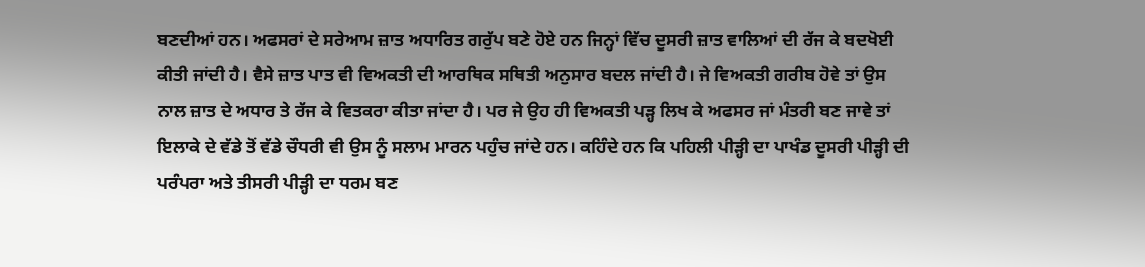ਬਣਦੀਆਂ ਹਨ। ਅਫਸਰਾਂ ਦੇ ਸਰੇਆਮ ਜ਼ਾਤ ਅਧਾਰਿਤ ਗਰੁੱਪ ਬਣੇ ਹੋਏ ਹਨ ਜਿਨ੍ਹਾਂ ਵਿੱਚ ਦੂਸਰੀ ਜ਼ਾਤ ਵਾਲਿਆਂ ਦੀ ਰੱਜ ਕੇ ਬਦਖੋਈ ਕੀਤੀ ਜਾਂਦੀ ਹੈ। ਵੈਸੇ ਜ਼ਾਤ ਪਾਤ ਵੀ ਵਿਅਕਤੀ ਦੀ ਆਰਥਿਕ ਸਥਿਤੀ ਅਨੁਸਾਰ ਬਦਲ ਜਾਂਦੀ ਹੈ। ਜੇ ਵਿਅਕਤੀ ਗਰੀਬ ਹੋਵੇ ਤਾਂ ਉਸ ਨਾਲ ਜ਼ਾਤ ਦੇ ਅਧਾਰ ਤੇ ਰੱਜ ਕੇ ਵਿਤਕਰਾ ਕੀਤਾ ਜਾਂਦਾ ਹੈ। ਪਰ ਜੇ ਉਹ ਹੀ ਵਿਅਕਤੀ ਪੜ੍ਹ ਲਿਖ ਕੇ ਅਫਸਰ ਜਾਂ ਮੰਤਰੀ ਬਣ ਜਾਵੇ ਤਾਂ ਇਲਾਕੇ ਦੇ ਵੱਡੇ ਤੋਂ ਵੱਡੇ ਚੌਧਰੀ ਵੀ ਉਸ ਨੂੰ ਸਲਾਮ ਮਾਰਨ ਪਹੁੰਚ ਜਾਂਦੇ ਹਨ। ਕਹਿੰਦੇ ਹਨ ਕਿ ਪਹਿਲੀ ਪੀੜ੍ਹੀ ਦਾ ਪਾਖੰਡ ਦੂਸਰੀ ਪੀੜ੍ਹੀ ਦੀ ਪਰੰਪਰਾ ਅਤੇ ਤੀਸਰੀ ਪੀੜ੍ਹੀ ਦਾ ਧਰਮ ਬਣ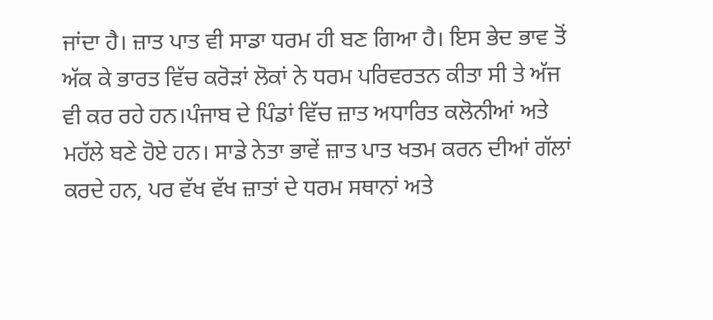ਜਾਂਦਾ ਹੈ। ਜ਼ਾਤ ਪਾਤ ਵੀ ਸਾਡਾ ਧਰਮ ਹੀ ਬਣ ਗਿਆ ਹੈ। ਇਸ ਭੇਦ ਭਾਵ ਤੋਂ ਅੱਕ ਕੇ ਭਾਰਤ ਵਿੱਚ ਕਰੋੜਾਂ ਲੋਕਾਂ ਨੇ ਧਰਮ ਪਰਿਵਰਤਨ ਕੀਤਾ ਸੀ ਤੇ ਅੱਜ ਵੀ ਕਰ ਰਹੇ ਹਨ।ਪੰਜਾਬ ਦੇ ਪਿੰਡਾਂ ਵਿੱਚ ਜ਼ਾਤ ਅਧਾਰਿਤ ਕਲੋਨੀਆਂ ਅਤੇ ਮਹੱਲੇ ਬਣੇ ਹੋਏ ਹਨ। ਸਾਡੇ ਨੇਤਾ ਭਾਵੇਂ ਜ਼ਾਤ ਪਾਤ ਖਤਮ ਕਰਨ ਦੀਆਂ ਗੱਲਾਂ ਕਰਦੇ ਹਨ, ਪਰ ਵੱਖ ਵੱਖ ਜ਼ਾਤਾਂ ਦੇ ਧਰਮ ਸਥਾਨਾਂ ਅਤੇ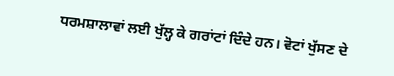ਧਰਮਸ਼ਾਲਾਵਾਂ ਲਈ ਖੁੱਲ੍ਹ ਕੇ ਗਰਾਂਟਾਂ ਦਿੰਦੇ ਹਨ। ਵੋਟਾਂ ਖੁੱਸਣ ਦੇ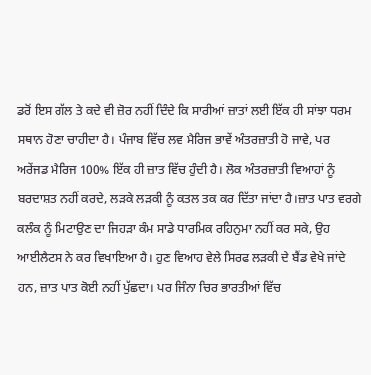ਡਰੋਂ ਇਸ ਗੱਲ ਤੇ ਕਦੇ ਵੀ ਜ਼ੋਰ ਨਹੀਂ ਦਿੰਦੇ ਕਿ ਸਾਰੀਆਂ ਜ਼ਾਤਾਂ ਲਈ ਇੱਕ ਹੀ ਸਾਂਝਾ ਧਰਮ ਸਥਾਨ ਹੋਣਾ ਚਾਹੀਦਾ ਹੈ। ਪੰਜਾਬ ਵਿੱਚ ਲਵ ਮੈਰਿਜ ਭਾਵੇਂ ਅੰਤਰਜ਼ਾਤੀ ਹੋ ਜਾਵੇ, ਪਰ ਅਰੇਂਜਡ ਮੈਰਿਜ 100% ਇੱਕ ਹੀ ਜ਼ਾਤ ਵਿੱਚ ਹੁੰਦੀ ਹੈ। ਲੋਕ ਅੰਤਰਜ਼ਾਤੀ ਵਿਆਹਾਂ ਨੂੰ ਬਰਦਾਸ਼ਤ ਨਹੀਂ ਕਰਦੇ, ਲੜਕੇ ਲੜਕੀ ਨੂੰ ਕਤਲ ਤਕ ਕਰ ਦਿੱਤਾ ਜਾਂਦਾ ਹੈ।ਜ਼ਾਤ ਪਾਤ ਵਰਗੇ ਕਲੰਕ ਨੂੰ ਮਿਟਾਉਣ ਦਾ ਜਿਹੜਾ ਕੰਮ ਸਾਡੇ ਧਾਰਮਿਕ ਰਹਿਨੁਮਾ ਨਹੀਂ ਕਰ ਸਕੇ, ਉਹ ਆਈਲੈਟਸ ਨੇ ਕਰ ਵਿਖਾਇਆ ਹੈ। ਹੁਣ ਵਿਆਹ ਵੇਲੇ ਸਿਰਫ ਲੜਕੀ ਦੇ ਬੈਂਡ ਵੇਖੇ ਜਾਂਦੇ ਹਨ, ਜ਼ਾਤ ਪਾਤ ਕੋਈ ਨਹੀਂ ਪੁੱਛਦਾ। ਪਰ ਜਿੰਨਾ ਚਿਰ ਭਾਰਤੀਆਂ ਵਿੱਚ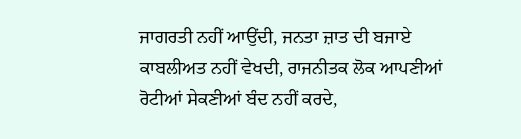ਜਾਗਰਤੀ ਨਹੀਂ ਆਉਂਦੀ, ਜਨਤਾ ਜ਼ਾਤ ਦੀ ਬਜਾਏ ਕਾਬਲੀਅਤ ਨਹੀਂ ਵੇਖਦੀ, ਰਾਜਨੀਤਕ ਲੋਕ ਆਪਣੀਆਂ ਰੋਟੀਆਂ ਸੇਕਣੀਆਂ ਬੰਦ ਨਹੀਂ ਕਰਦੇ,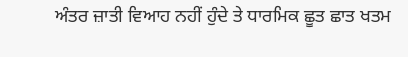ਅੰਤਰ ਜ਼ਾਤੀ ਵਿਆਹ ਨਹੀਂ ਹੁੰਦੇ ਤੇ ਧਾਰਮਿਕ ਛੂਤ ਛਾਤ ਖਤਮ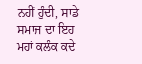ਨਹੀਂ ਹੁੰਦੀ, ਸਾਡੇ ਸਮਾਜ ਦਾ ਇਹ ਮਹਾਂ ਕਲੰਕ ਕਦੇ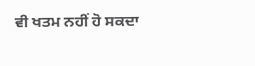ਵੀ ਖਤਮ ਨਹੀਂ ਹੋ ਸਕਦਾ